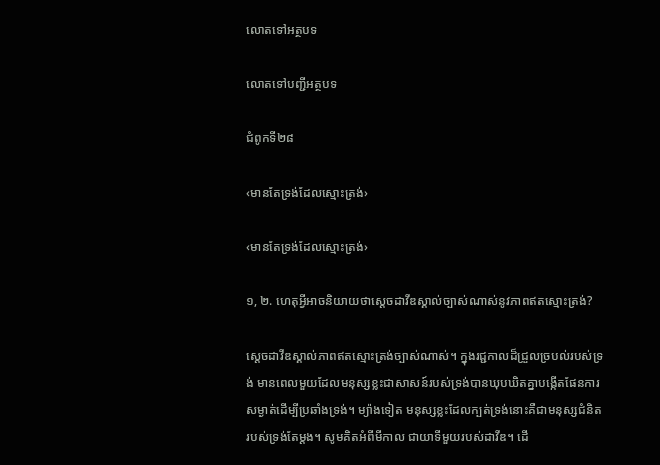លោតទៅអត្ថបទ

លោតទៅបញ្ជីអត្ថបទ

ជំពូកទី២៨

‹មានតែទ្រង់ដែលស្មោះត្រង់›

‹មានតែទ្រង់ដែលស្មោះត្រង់›

១, ២. ហេតុអ្វីអាចនិយាយថាស្ដេចដាវីឌស្គាល់ច្បាស់ណាស់នូវភាពឥតស្មោះត្រង់?

ស្ដេចដាវីឌស្គាល់ភាពឥតស្មោះត្រង់ច្បាស់ណាស់។ ក្នុងរជ្ជកាលដ៏ជ្រួលច្របល់របស់ទ្រង់ មានពេលមួយដែលមនុស្សខ្លះជាសាសន៍របស់ទ្រង់បានឃុបឃិតគ្នាបង្កើតផែនការសម្ងាត់ដើម្បីប្រឆាំងទ្រង់។ ម្យ៉ាងទៀត មនុស្សខ្លះដែលក្បត់ទ្រង់នោះគឺជាមនុស្សជំនិតរបស់ទ្រង់តែម្ដង។ សូមគិតអំពីមីកាល ជាយាទីមួយរបស់ដាវីឌ។ ដើ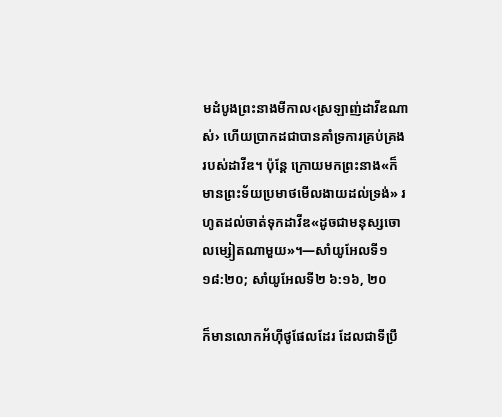មដំបូងព្រះនាងមីកាល‹ស្រឡាញ់ដាវីឌណាស់› ហើយប្រាកដជាបានគាំទ្រការគ្រប់គ្រងរបស់ដាវីឌ។ ប៉ុន្ដែ ក្រោយមកព្រះនាង«ក៏មានព្រះទ័យប្រមាថមើលងាយដល់ទ្រង់» រហូតដល់ចាត់ទុកដាវីឌ«ដូចជាមនុស្សចោលម្សៀតណាមួយ»។—សាំយូអែលទី១ ១៨:២០; សាំយូអែលទី២ ៦:១៦, ២០

ក៏មានលោកអ័ហ៊ីថូផែលដែរ ដែលជាទីប្រឹ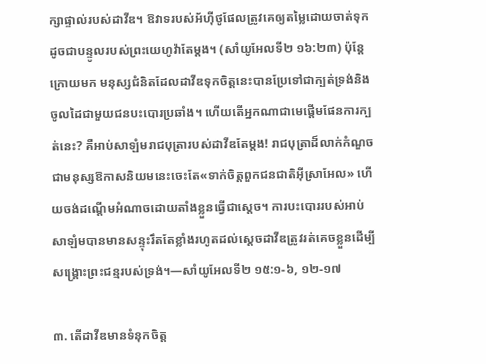ក្សាផ្ទាល់របស់ដាវីឌ។ ឱវាទរបស់អ័ហ៊ីថូផែលត្រូវគេឲ្យតម្លៃដោយចាត់ទុកដូចជាបន្ទូលរបស់ព្រះយេហូវ៉ាតែម្ដង។ (សាំយូអែលទី២ ១៦:២៣) ប៉ុន្ដែ ក្រោយមក មនុស្សជំនិតដែលដាវីឌទុកចិត្ដនេះបានប្រែទៅជាក្បត់ទ្រង់និងចូលដៃជាមួយជនបះបោរប្រឆាំង។ ហើយតើអ្នកណាជាមេផ្ដើមផែនការក្បត់នេះ? គឺអាប់សាឡំមរាជបុត្រារបស់ដាវីឌតែម្ដង! រាជបុត្រាដ៏លាក់កំណួចជាមនុស្សឱកាសនិយមនេះចេះតែ«ទាក់ចិត្ដពួកជនជាតិអ៊ីស្រាអែល» ហើយចង់ដណ្ដើមអំណាចដោយតាំងខ្លួនធ្វើជាស្ដេច។ ការបះបោររបស់អាប់សាឡំមបានមានសន្ទុះរឹតតែខ្លាំងរហូតដល់ស្ដេចដាវីឌត្រូវរត់គេចខ្លួនដើម្បីសង្គ្រោះព្រះជន្មរបស់ទ្រង់។—សាំយូអែលទី២ ១៥:១-៦, ១២-១៧

៣. តើដាវីឌមានទំនុកចិត្ដ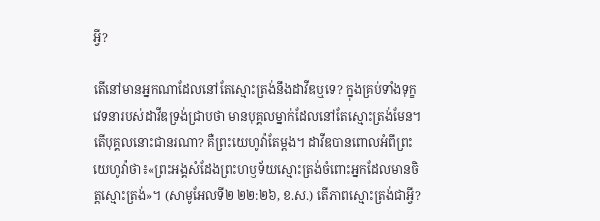អ្វី?

តើនៅមានអ្នកណាដែលនៅតែស្មោះត្រង់នឹងដាវីឌឬទេ? ក្នុងគ្រប់ទាំងទុក្ខវេទនារបស់ដាវីឌទ្រង់ជ្រាបថា មានបុគ្គលម្នាក់ដែលនៅតែស្មោះត្រង់មែន។ តើបុគ្គលនោះជានរណា? គឺព្រះយេហូវ៉ាតែម្ដង។ ដាវីឌបានពោលអំពីព្រះយេហូវ៉ាថា៖«ព្រះអង្គសំដែងព្រះហឫទ័យស្មោះត្រង់ចំពោះអ្នកដែលមានចិត្ដស្មោះត្រង់»។ (សាមូអែលទី២ ២២:២៦, ខ.ស.) តើភាពស្មោះត្រង់ជាអ្វី?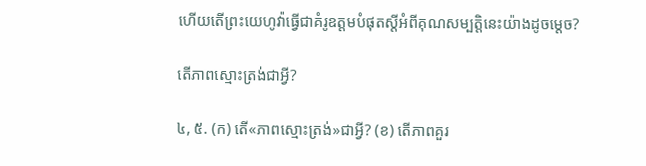ហើយតើព្រះយេហូវ៉ាធ្វើជាគំរូឧត្ដមបំផុតស្ដីអំពីគុណសម្បត្ដិនេះយ៉ាងដូចម្ដេច?

តើភាពស្មោះត្រង់ជាអ្វី?

៤, ៥. (ក) តើ«ភាពស្មោះត្រង់»ជាអ្វី? (ខ) តើភាពគួរ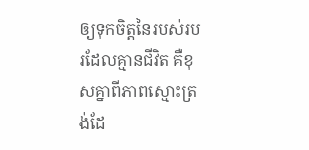ឲ្យទុកចិត្ដនៃរបស់របរដែលគ្មានជីវិត គឺខុសគ្នាពីភាពស្មោះត្រង់ដែ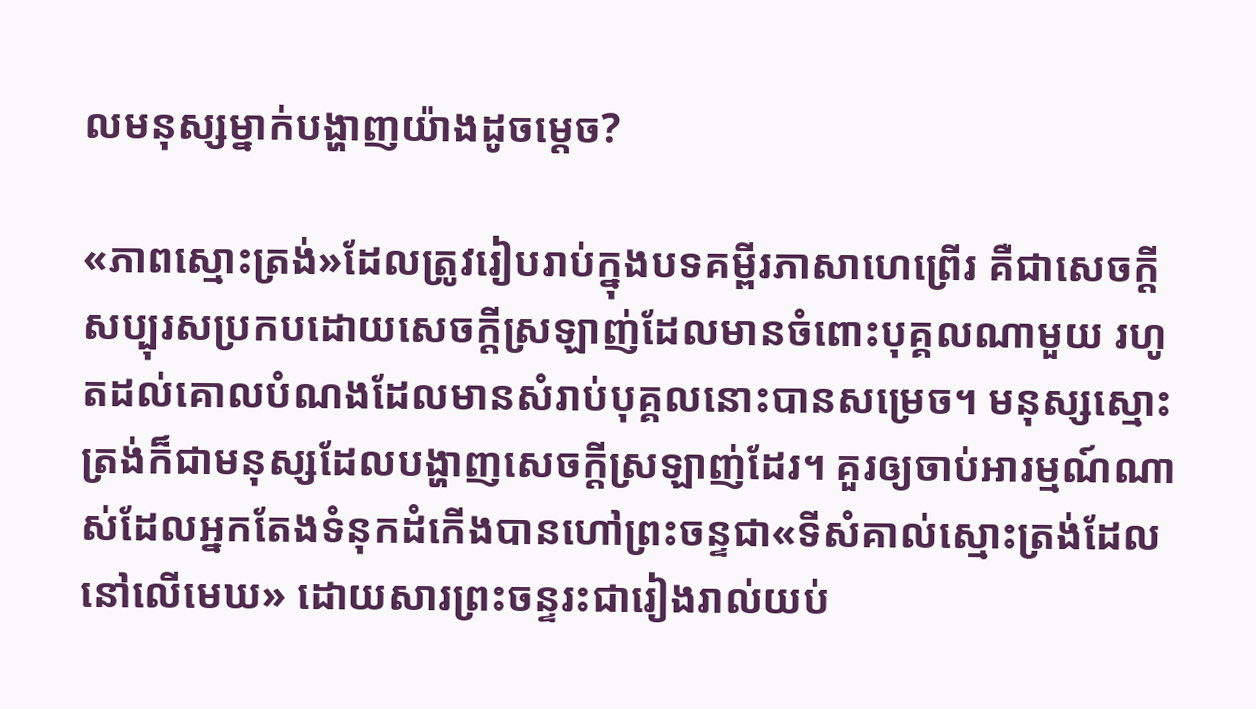លមនុស្សម្នាក់បង្ហាញយ៉ាងដូចម្ដេច?

«ភាពស្មោះត្រង់»ដែលត្រូវរៀបរាប់ក្នុងបទគម្ពីរភាសាហេព្រើរ គឺជាសេចក្ដីសប្បុរសប្រកបដោយសេចក្ដីស្រឡាញ់ដែលមានចំពោះបុគ្គលណាមួយ រហូតដល់គោលបំណងដែលមានសំរាប់បុគ្គលនោះបានសម្រេច។ មនុស្សស្មោះត្រង់ក៏ជាមនុស្សដែលបង្ហាញសេចក្ដីស្រឡាញ់ដែរ។ គួរឲ្យចាប់អារម្មណ៍ណាស់ដែលអ្នកតែងទំនុកដំកើងបានហៅព្រះចន្ទជា«ទីសំគាល់ស្មោះត្រង់ដែលនៅលើមេឃ» ដោយសារព្រះចន្ទរះជារៀងរាល់យប់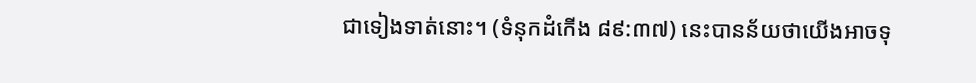ជាទៀងទាត់នោះ។ (ទំនុកដំកើង ៨៩:៣៧) នេះបានន័យថាយើងអាចទុ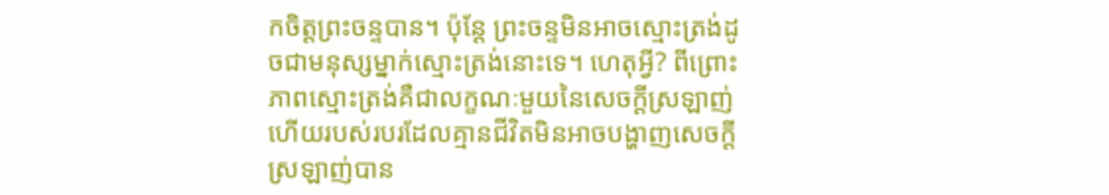កចិត្ដព្រះចន្ទបាន។ ប៉ុន្ដែ ព្រះចន្ទមិនអាចស្មោះត្រង់ដូចជាមនុស្សម្នាក់ស្មោះត្រង់នោះទេ។ ហេតុអ្វី? ពីព្រោះភាពស្មោះត្រង់គឺជាលក្ខណៈមួយនៃសេចក្ដីស្រឡាញ់ ហើយរបស់របរដែលគ្មានជីវិតមិនអាចបង្ហាញសេចក្ដីស្រឡាញ់បាន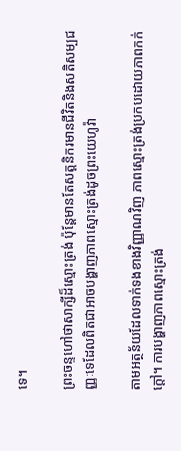ទេ។

ព្រះចន្ទហៅថាសាក្សីដ៏ស្មោះត្រង់ ប៉ុន្ដែមានតែសត្ដនិករមានជីវិតនិងសតិសម្បជញ្ញៈទេដែលពិតជាអាចបង្ហាញភាពស្មោះត្រង់ដូចព្រះយេហូវ៉ា

តាមអត្ថន័យដែលទាក់ទងខាងវិញ្ញាណវិញ ភាពស្មោះត្រង់ប្រកបដោយភាពកក់ក្ដៅ។ ការបង្ហាញភាពស្មោះត្រង់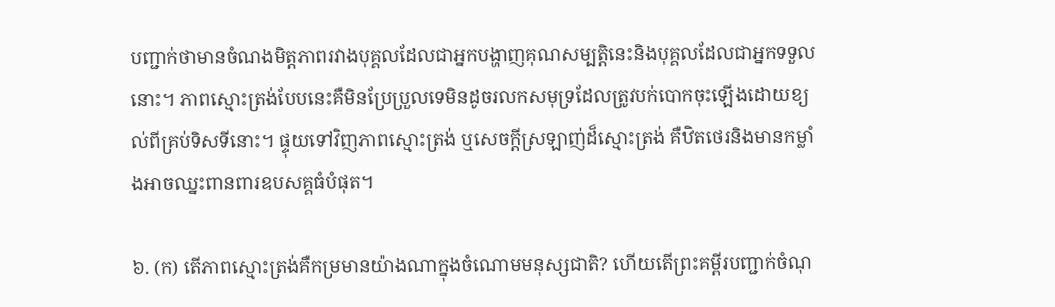បញ្ជាក់ថាមានចំណងមិត្ដភាពរវាងបុគ្គលដែលជាអ្នកបង្ហាញគុណសម្បត្ដិនេះនិងបុគ្គលដែលជាអ្នកទទួលនោះ។ ភាពស្មោះត្រង់បែបនេះគឺមិនប្រែប្រួលទេមិនដូចរលកសមុទ្រដែលត្រូវបក់បោកចុះឡើងដោយខ្យល់ពីគ្រប់ទិសទីនោះ។ ផ្ទុយទៅវិញភាពស្មោះត្រង់ ឬសេចក្ដីស្រឡាញ់ដ៏ស្មោះត្រង់ គឺឋិតថេរនិងមានកម្លាំងអាចឈ្នះពានពារឧបសគ្គធំបំផុត។

៦. (ក) តើភាពស្មោះត្រង់គឺកម្រមានយ៉ាងណាក្នុងចំណោមមនុស្សជាតិ? ហើយតើព្រះគម្ពីរបញ្ជាក់ចំណុ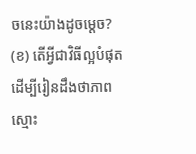ចនេះយ៉ាងដូចម្ដេច? (ខ) តើអ្វីជាវិធីល្អបំផុតដើម្បីរៀនដឹងថាភាពស្មោះ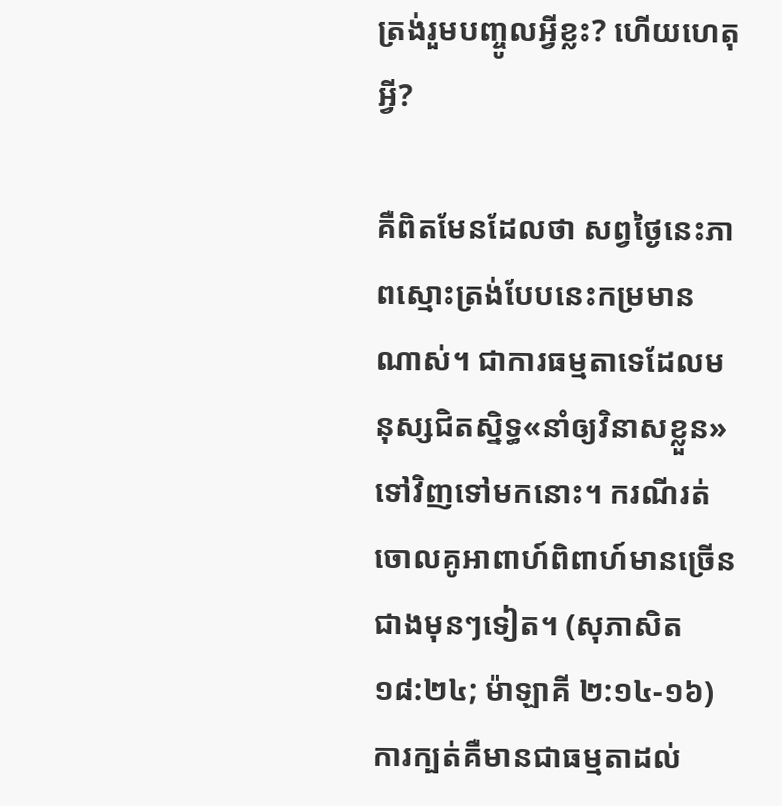ត្រង់រួមបញ្ចូលអ្វីខ្លះ? ហើយហេតុអ្វី?

គឺពិតមែនដែលថា សព្វថ្ងៃនេះភាពស្មោះត្រង់បែបនេះកម្រមានណាស់។ ជាការធម្មតាទេដែលមនុស្សជិតស្និទ្ធ«នាំឲ្យវិនាសខ្លួន»ទៅវិញទៅមកនោះ។ ករណីរត់ចោលគូអាពាហ៍ពិពាហ៍មានច្រើនជាងមុនៗទៀត។ (សុភាសិត ១៨:២៤; ម៉ាឡាគី ២:១៤-១៦) ការក្បត់គឺមានជាធម្មតាដល់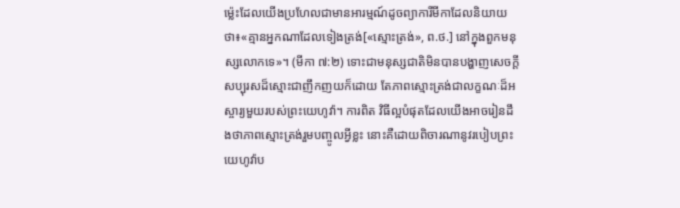ម៉្លេះដែលយើងប្រហែលជាមានអារម្មណ៍ដូចព្យាការីមីកាដែលនិយាយថា៖«គ្មានអ្នកណាដែលទៀងត្រង់[«ស្មោះត្រង់», ព.ថ.] នៅក្នុងពួកមនុស្សលោកទេ»។ (មីកា ៧:២) ទោះជាមនុស្សជាតិមិនបានបង្ហាញសេចក្ដីសប្បុរសដ៏ស្មោះជាញឹកញយក៏ដោយ តែភាពស្មោះត្រង់ជាលក្ខណៈដ៏អស្ចារ្យមួយរបស់ព្រះយេហូវ៉ា។ ការពិត វិធីល្អបំផុតដែលយើងអាចរៀនដឹងថាភាពស្មោះត្រង់រួមបញ្ចូលអ្វីខ្លះ នោះគឺដោយពិចារណានូវរបៀបព្រះយេហូវ៉ាប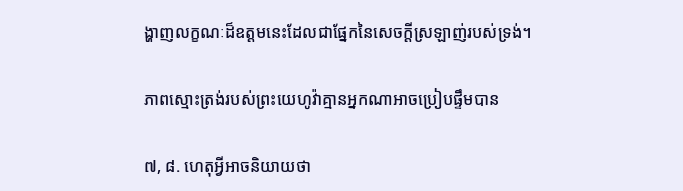ង្ហាញលក្ខណៈដ៏ឧត្ដមនេះដែលជាផ្នែកនៃសេចក្ដីស្រឡាញ់របស់ទ្រង់។

ភាពស្មោះត្រង់របស់ព្រះយេហូវ៉ាគ្មានអ្នកណាអាចប្រៀបផ្ទឹមបាន

៧, ៨. ហេតុអ្វីអាចនិយាយថា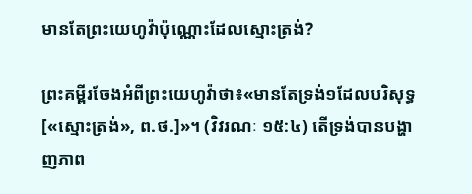មានតែព្រះយេហូវ៉ាប៉ុណ្ណោះដែលស្មោះត្រង់?

ព្រះគម្ពីរចែងអំពីព្រះយេហូវ៉ាថា៖«មានតែទ្រង់១ដែលបរិសុទ្ធ[«ស្មោះត្រង់», ព.ថ.]»។ (វិវរណៈ ១៥:៤) តើទ្រង់បានបង្ហាញភាព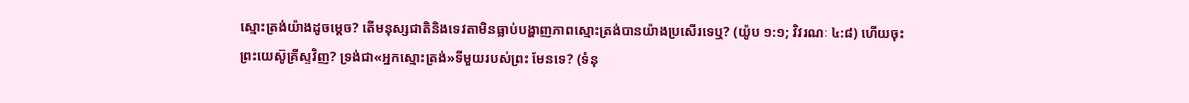ស្មោះត្រង់យ៉ាងដូចម្ដេច? តើមនុស្សជាតិនិងទេវតាមិនធ្លាប់បង្ហាញភាពស្មោះត្រង់បានយ៉ាងប្រសើរទេឬ? (យ៉ូប ១:១; វិវរណៈ ៤:៨) ហើយចុះព្រះយេស៊ូគ្រីស្ទវិញ? ទ្រង់ជា«អ្នកស្មោះត្រង់»ទីមួយរបស់ព្រះ មែនទេ? (ទំនុ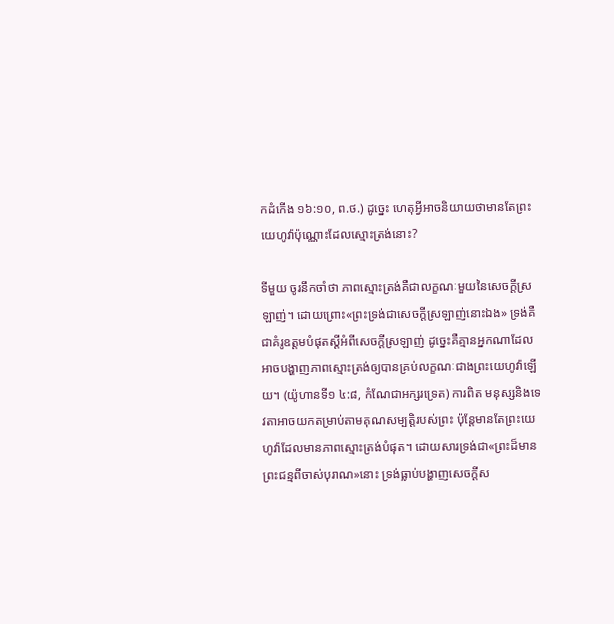កដំកើង ១៦:១០, ព.ថ.) ដូច្នេះ ហេតុអ្វីអាចនិយាយថាមានតែព្រះយេហូវ៉ាប៉ុណ្ណោះដែលស្មោះត្រង់នោះ?

ទីមួយ ចូរនឹកចាំថា ភាពស្មោះត្រង់គឺជាលក្ខណៈមួយនៃសេចក្ដីស្រឡាញ់។ ដោយព្រោះ«ព្រះទ្រង់ជាសេចក្ដីស្រឡាញ់នោះឯង» ទ្រង់គឺជាគំរូឧត្ដមបំផុតស្ដីអំពីសេចក្ដីស្រឡាញ់ ដូច្នេះគឺគ្មានអ្នកណាដែលអាចបង្ហាញភាពស្មោះត្រង់ឲ្យបានគ្រប់លក្ខណៈជាងព្រះយេហូវ៉ាឡើយ។ (យ៉ូហានទី១ ៤:៨, កំណែជាអក្សរទ្រេត) ការពិត មនុស្សនិងទេវតាអាចយកតម្រាប់តាមគុណសម្បត្ដិរបស់ព្រះ ប៉ុន្ដែមានតែព្រះយេហូវ៉ាដែលមានភាពស្មោះត្រង់បំផុត។ ដោយសារទ្រង់ជា«ព្រះដ៏មានព្រះជន្មពីចាស់បុរាណ»នោះ ទ្រង់ធ្លាប់បង្ហាញសេចក្ដីស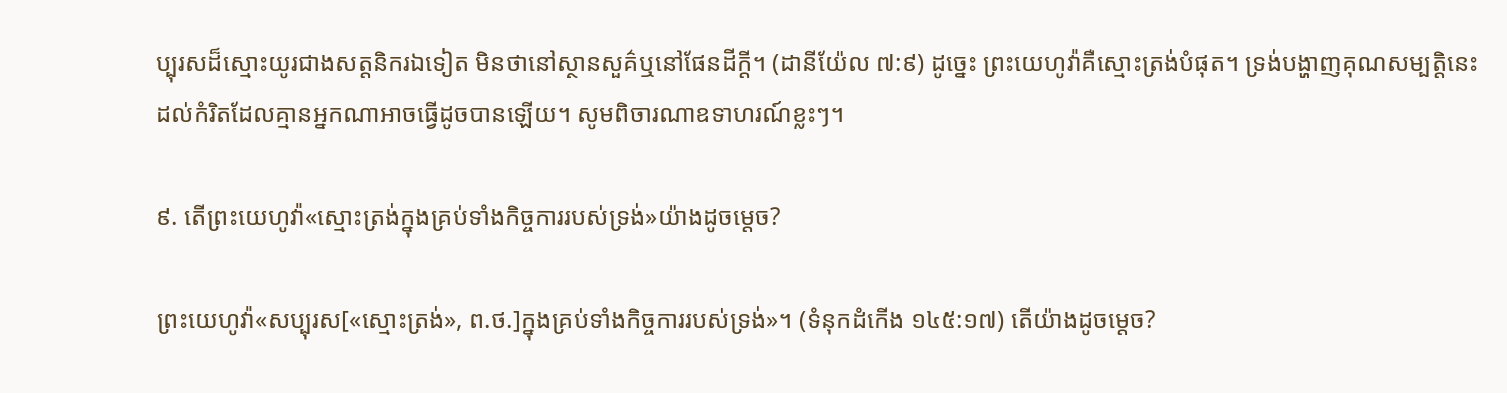ប្បុរសដ៏ស្មោះយូរជាងសត្ដនិករឯទៀត មិនថានៅស្ថានសួគ៌ឬនៅផែនដីក្ដី។ (ដានីយ៉ែល ៧:៩) ដូច្នេះ ព្រះយេហូវ៉ាគឺស្មោះត្រង់បំផុត។ ទ្រង់បង្ហាញគុណសម្បត្ដិនេះដល់កំរិតដែលគ្មានអ្នកណាអាចធ្វើដូចបានឡើយ។ សូមពិចារណាឧទាហរណ៍ខ្លះៗ។

៩. តើព្រះយេហូវ៉ា«ស្មោះត្រង់ក្នុងគ្រប់ទាំងកិច្ចការរបស់ទ្រង់»យ៉ាងដូចម្ដេច?

ព្រះយេហូវ៉ា«សប្បុរស[«ស្មោះត្រង់», ព.ថ.]ក្នុងគ្រប់ទាំងកិច្ចការរបស់ទ្រង់»។ (ទំនុកដំកើង ១៤៥:១៧) តើយ៉ាងដូចម្ដេច?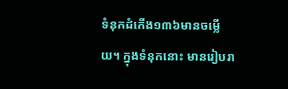ទំនុកដំកើង១៣៦មានចម្លើយ។ ក្នុងទំនុកនោះ មានរៀបរា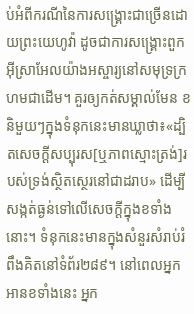ប់អំពីករណីនៃការសង្គ្រោះជាច្រើនដោយព្រះយេហូវ៉ា ដូចជាការសង្គ្រោះពួកអ៊ីស្រាអែលយ៉ាងអស្ចារ្យនៅសមុទ្រក្រហមជាដើម។ គួរឲ្យកត់សម្គាល់មែន ខនិមួយៗក្នុងទំនុកនេះមានឃ្លាថា៖«ដ្បិតសេចក្ដីសប្បុរស[ឬភាពស្មោះត្រង់]របស់ទ្រង់ស្ថិតស្ថេរនៅជាដរាប» ដើម្បីសង្កត់ធ្ងន់ទៅលើសេចក្ដីក្នុងខទាំងនោះ។ ទំនុកនេះមានក្នុងសំនួរសំរាប់រំពឹងគិតនៅទំព័រ២៨៩។ នៅពេលអ្នកអានខទាំងនេះ អ្នក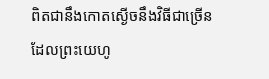ពិតជានឹងកោតស្ងើចនឹងវិធីជាច្រើនដែលព្រះយេហូ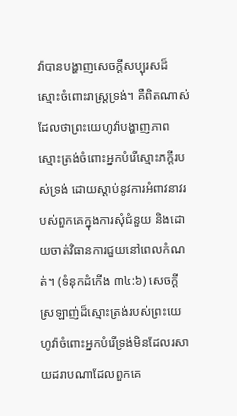វ៉ាបានបង្ហាញសេចក្ដីសប្បុរសដ៏ស្មោះចំពោះរាស្ដ្រទ្រង់។ គឺពិតណាស់ដែលថាព្រះយេហូវ៉ាបង្ហាញភាពស្មោះត្រង់ចំពោះអ្នកបំរើស្មោះភក្ដីរបស់ទ្រង់ ដោយស្តាប់នូវការអំពាវនាវរបស់ពួកគេក្នុងការសុំជំនួយ និងដោយចាត់វិធានការជួយនៅពេលកំណត់។ (ទំនុកដំកើង ៣៤:៦) សេចក្ដីស្រឡាញ់ដ៏ស្មោះត្រង់របស់ព្រះយេហូវ៉ាចំពោះអ្នកបំរើទ្រង់មិនដែលរសាយដរាបណាដែលពួកគេ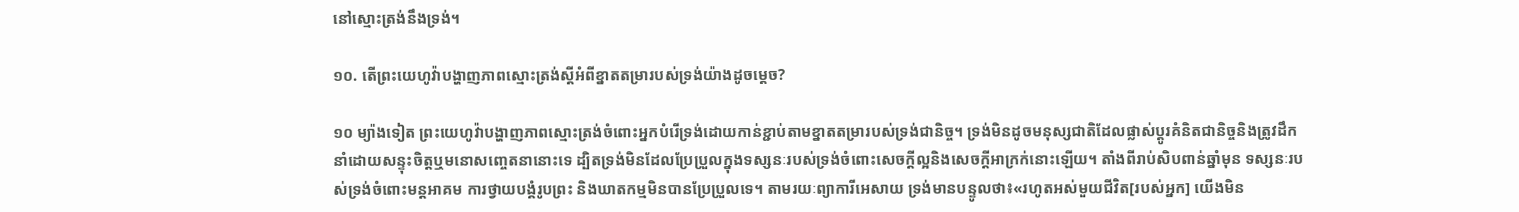នៅស្មោះត្រង់នឹងទ្រង់។

១០. តើព្រះយេហូវ៉ាបង្ហាញភាពស្មោះត្រង់ស្ដីអំពីខ្នាតតម្រារបស់ទ្រង់យ៉ាងដូចម្ដេច?

១០ ម្យ៉ាងទៀត ព្រះយេហូវ៉ាបង្ហាញភាពស្មោះត្រង់ចំពោះអ្នកបំរើទ្រង់ដោយកាន់ខ្ជាប់តាមខ្នាតតម្រារបស់ទ្រង់ជានិច្ច។ ទ្រង់មិនដូចមនុស្សជាតិដែលផ្លាស់ប្ដូរគំនិតជានិច្ចនិងត្រូវដឹកនាំដោយសន្ទុះចិត្ដឬមនោសញ្ចេតនានោះទេ ដ្បិតទ្រង់មិនដែលប្រែប្រួលក្នុងទស្សនៈរបស់ទ្រង់ចំពោះសេចក្ដីល្អនិងសេចក្ដីអាក្រក់នោះឡើយ។ តាំងពីរាប់សិបពាន់ឆ្នាំមុន ទស្សនៈរបស់ទ្រង់ចំពោះមន្ដអាគម ការថ្វាយបង្គំរូបព្រះ និងឃាតកម្មមិនបានប្រែប្រួលទេ។ តាមរយៈព្យាការីអេសាយ ទ្រង់មានបន្ទូលថា៖«រហូតអស់មួយជីវិត[របស់អ្នក] យើងមិន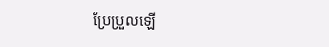ប្រែប្រួលឡើ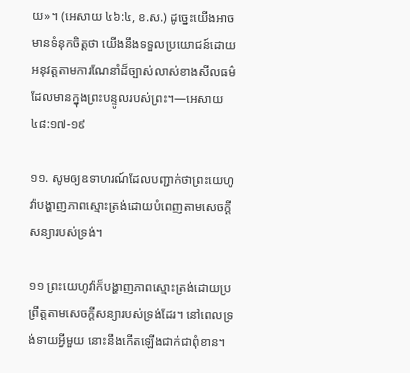យ»។ (អេសាយ ៤៦:៤, ខ.ស.) ដូច្នេះយើងអាចមានទំនុកចិត្ដថា យើងនឹងទទួលប្រយោជន៍ដោយអនុវត្ដតាមការណែនាំដ៏ច្បាស់លាស់ខាងសីលធម៌ ដែលមានក្នុងព្រះបន្ទូលរបស់ព្រះ។—អេសាយ ៤៨:១៧-១៩

១១. សូមឲ្យឧទាហរណ៍ដែលបញ្ជាក់ថាព្រះយេហូវ៉ាបង្ហាញភាពស្មោះត្រង់ដោយបំពេញតាមសេចក្ដីសន្យារបស់ទ្រង់។

១១ ព្រះយេហូវ៉ាក៏បង្ហាញភាពស្មោះត្រង់ដោយប្រព្រឹត្ដតាមសេចក្ដីសន្យារបស់ទ្រង់ដែរ។ នៅពេលទ្រង់ទាយអ្វីមួយ នោះនឹងកើតឡើងជាក់ជាពុំខាន។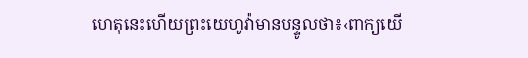ហេតុនេះហើយព្រះយេហូវ៉ាមានបន្ទូលថា៖‹ពាក្យយើ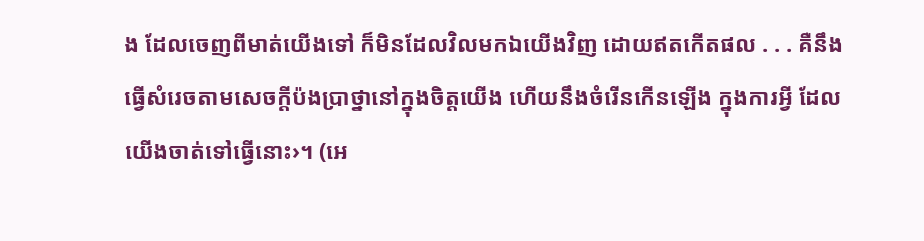ង ដែលចេញពីមាត់យើងទៅ ក៏មិនដែលវិលមកឯយើងវិញ ដោយឥតកើតផល . . . គឺនឹងធ្វើសំរេចតាមសេចក្ដីប៉ងប្រាថ្នានៅក្នុងចិត្ដយើង ហើយនឹងចំរើនកើនឡើង ក្នុងការអ្វី ដែលយើងចាត់ទៅធ្វើនោះ›។ (អេ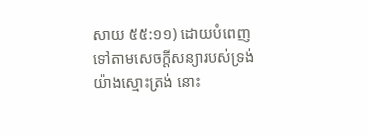សាយ ៥៥:១១) ដោយបំពេញទៅតាមសេចក្ដីសន្យារបស់ទ្រង់យ៉ាងស្មោះត្រង់ នោះ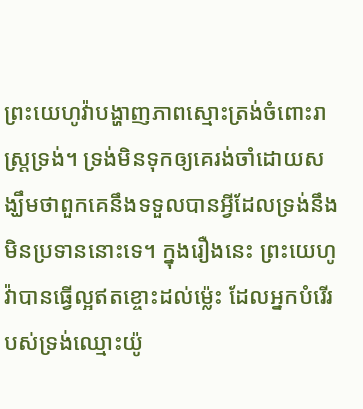ព្រះយេហូវ៉ាបង្ហាញភាពស្មោះត្រង់ចំពោះរាស្ដ្រទ្រង់។ ទ្រង់មិនទុកឲ្យគេរង់ចាំដោយសង្ឃឹមថាពួកគេនឹងទទួលបានអ្វីដែលទ្រង់នឹងមិនប្រទាននោះទេ។ ក្នុងរឿងនេះ ព្រះយេហូវ៉ាបានធ្វើល្អឥតខ្ចោះដល់ម៉្លេះ ដែលអ្នកបំរើរបស់ទ្រង់ឈ្មោះយ៉ូ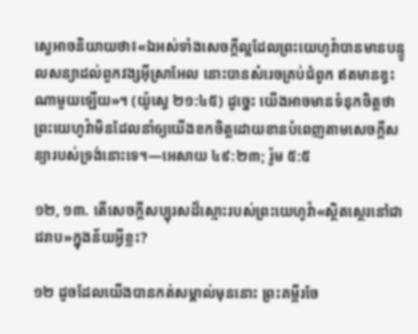ស្វេអាចនិយាយថា៖«ឯអស់ទាំងសេចក្ដីល្អដែលព្រះយេហូវ៉ាបានមានបន្ទូលសន្យាដល់ពួកវង្សអ៊ីស្រាអែល នោះបានសំរេចគ្រប់ជំពូក ឥតមានខ្វះណាមួយឡើយ»។ (យ៉ូស្វេ ២១:៤៥) ដូច្នេះ យើងអាចមានទំនុកចិត្ដថា ព្រះយេហូវ៉ាមិនដែលនាំឲ្យយើងខកចិត្ដដោយខានបំពេញតាមសេចក្ដីសន្យារបស់ទ្រង់នោះទេ។—អេសាយ ៤៩:២៣; រ៉ូម ៥:៥

១២, ១៣. តើសេចក្ដីសប្បុរសដ៏ស្មោះរបស់ព្រះយេហូវ៉ា«ស្ថិតស្ថេរនៅជាដរាប»ក្នុងន័យអ្វីខ្លះ?

១២ ដូចដែលយើងបានកត់សម្គាល់មុននោះ ព្រះគម្ពីរចែ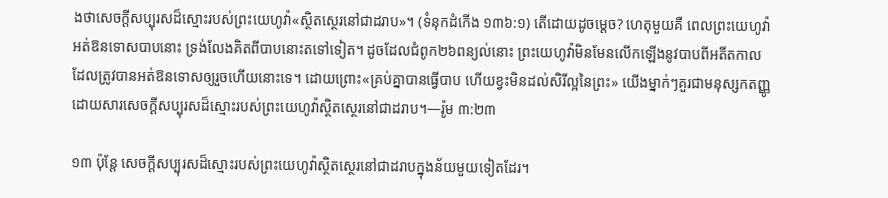ងថាសេចក្ដីសប្បុរសដ៏ស្មោះរបស់ព្រះយេហូវ៉ា«ស្ថិតស្ថេរនៅជាដរាប»។ (ទំនុកដំកើង ១៣៦:១) តើដោយដូចម្ដេច? ហេតុមួយគឺ ពេលព្រះយេហូវ៉ាអត់ឱនទោសបាបនោះ ទ្រង់លែងគិតពីបាបនោះតទៅទៀត។ ដូចដែលជំពូក២៦ពន្យល់នោះ ព្រះយេហូវ៉ាមិនមែនលើកឡើងនូវបាបពីអតីតកាលដែលត្រូវបានអត់ឱនទោសឲ្យរួចហើយនោះទេ។ ដោយព្រោះ«គ្រប់គ្នាបានធ្វើបាប ហើយខ្វះមិនដល់សិរីល្អនៃព្រះ» យើងម្នាក់ៗគួរជាមនុស្សកតញ្ញូដោយសារសេចក្ដីសប្បុរសដ៏ស្មោះរបស់ព្រះយេហូវ៉ាស្ថិតស្ថេរនៅជាដរាប។—រ៉ូម ៣:២៣

១៣ ប៉ុន្ដែ សេចក្ដីសប្បុរសដ៏ស្មោះរបស់ព្រះយេហូវ៉ាស្ថិតស្ថេរនៅជាដរាបក្នុងន័យមួយទៀតដែរ។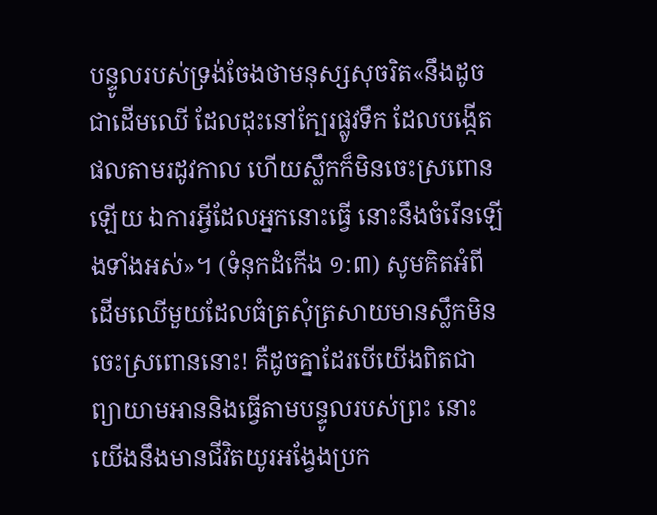បន្ទូលរបស់ទ្រង់ចែងថាមនុស្សសុចរិត«នឹងដូចជាដើមឈើ ដែលដុះនៅក្បែរផ្លូវទឹក ដែលបង្កើតផលតាមរដូវកាល ហើយស្លឹកក៏មិនចេះស្រពោនឡើយ ឯការអ្វីដែលអ្នកនោះធ្វើ នោះនឹងចំរើនឡើងទាំងអស់»។ (ទំនុកដំកើង ១:៣) សូមគិតអំពីដើមឈើមួយដែលធំត្រសុំត្រសាយមានស្លឹកមិនចេះស្រពោននោះ! គឺដូចគ្នាដែរបើយើងពិតជាព្យាយាមអាននិងធ្វើតាមបន្ទូលរបស់ព្រះ នោះយើងនឹងមានជីវិតយូរអង្វែងប្រក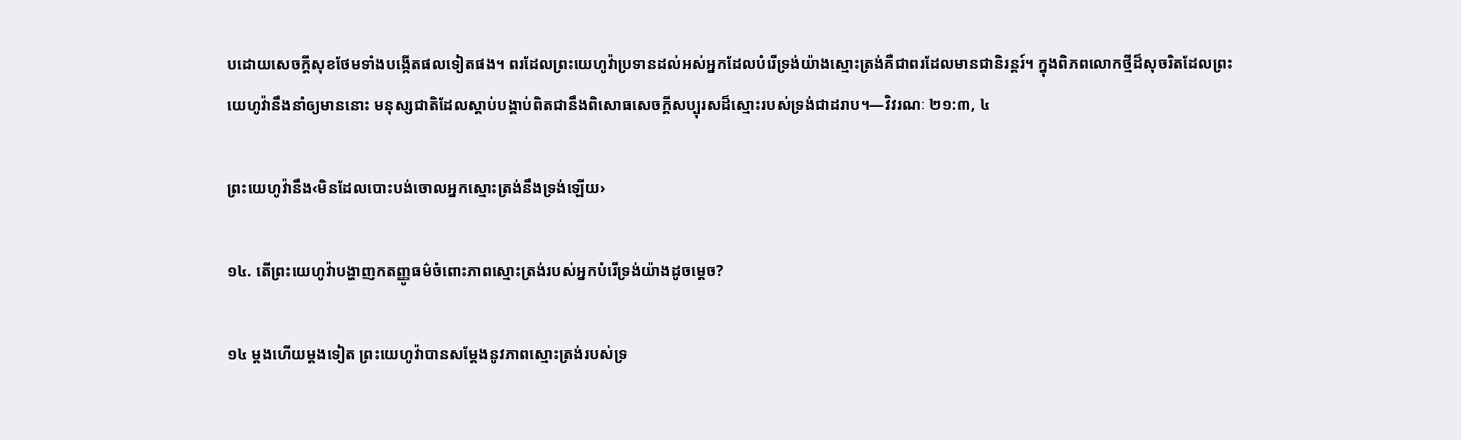បដោយសេចក្ដីសុខថែមទាំងបង្កើតផលទៀតផង។ ពរដែលព្រះយេហូវ៉ាប្រទានដល់អស់អ្នកដែលបំរើទ្រង់យ៉ាងស្មោះត្រង់គឺជាពរដែលមានជានិរន្ដរ៍។ ក្នុងពិភពលោកថ្មីដ៏សុចរិតដែលព្រះយេហូវ៉ានឹងនាំឲ្យមាននោះ មនុស្សជាតិដែលស្តាប់បង្គាប់ពិតជានឹងពិសោធសេចក្ដីសប្បុរសដ៏ស្មោះរបស់ទ្រង់ជាដរាប។—វិវរណៈ ២១:៣, ៤

ព្រះយេហូវ៉ានឹង‹មិនដែលបោះបង់ចោលអ្នកស្មោះត្រង់នឹងទ្រង់ឡើយ›

១៤. តើព្រះយេហូវ៉ាបង្ហាញកតញ្ញូធម៌ចំពោះភាពស្មោះត្រង់របស់អ្នកបំរើទ្រង់យ៉ាងដូចម្ដេច?

១៤ ម្ដងហើយម្ដងទៀត ព្រះយេហូវ៉ាបានសម្ដែងនូវភាពស្មោះត្រង់របស់ទ្រ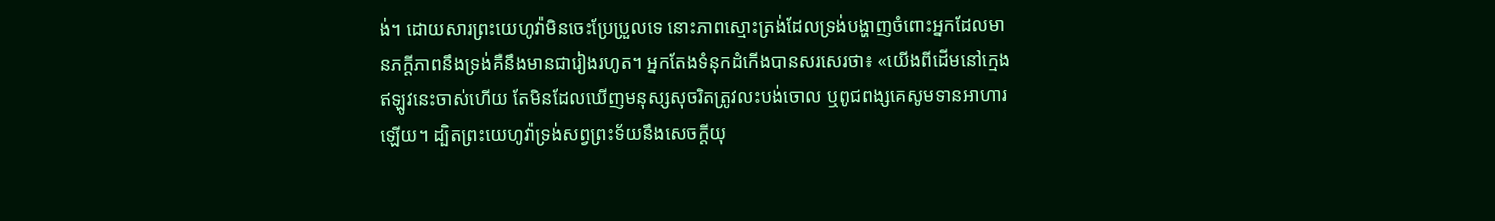ង់។ ដោយសារព្រះយេហូវ៉ាមិនចេះប្រែប្រួលទេ នោះភាពស្មោះត្រង់ដែលទ្រង់បង្ហាញចំពោះអ្នកដែលមានភក្ដីភាពនឹងទ្រង់គឺនឹងមានជារៀងរហូត។ អ្នកតែងទំនុកដំកើងបានសរសេរថា៖ «យើងពីដើមនៅក្មេង ឥឡូវនេះចាស់ហើយ តែមិនដែលឃើញមនុស្សសុចរិតត្រូវលះបង់ចោល ឬពូជពង្សគេសូមទានអាហារឡើយ។ ដ្បិតព្រះយេហូវ៉ាទ្រង់សព្វព្រះទ័យនឹងសេចក្ដីយុ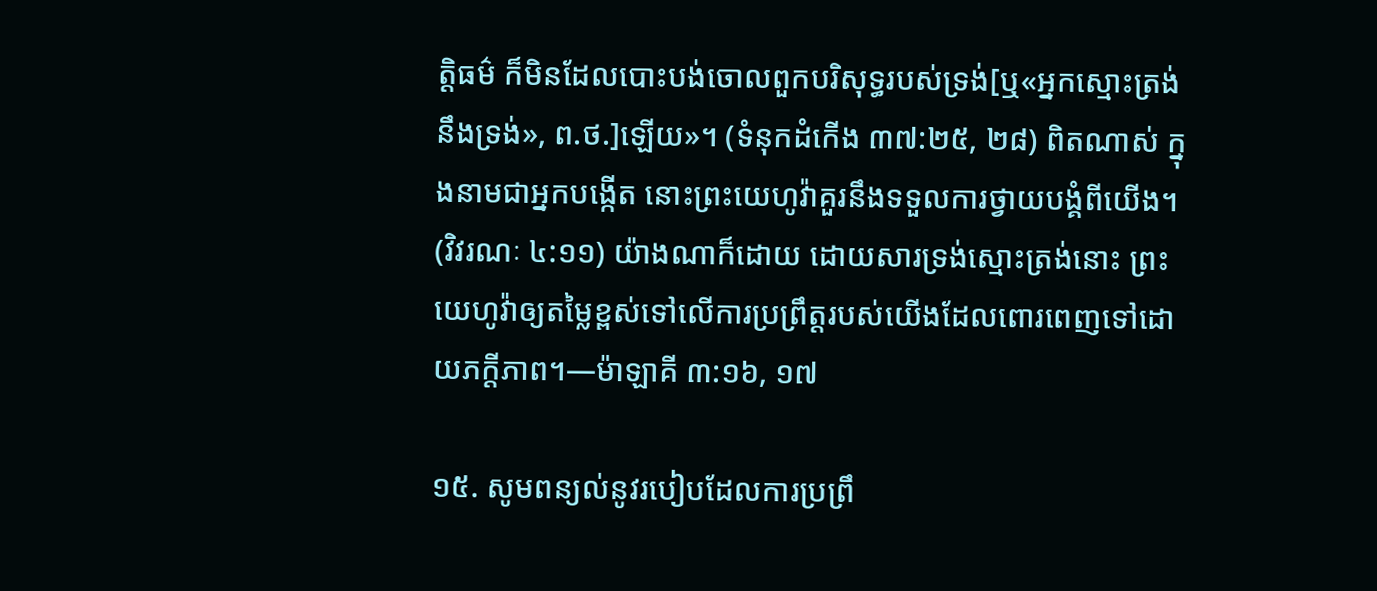ត្ដិធម៌ ក៏មិនដែលបោះបង់ចោលពួកបរិសុទ្ធរបស់ទ្រង់[ឬ«អ្នកស្មោះត្រង់នឹងទ្រង់», ព.ថ.]ឡើយ»។ (ទំនុកដំកើង ៣៧:២៥, ២៨) ពិតណាស់ ក្នុងនាមជាអ្នកបង្កើត នោះព្រះយេហូវ៉ាគួរនឹងទទួលការថ្វាយបង្គំពីយើង។ (វិវរណៈ ៤:១១) យ៉ាងណាក៏ដោយ ដោយសារទ្រង់ស្មោះត្រង់នោះ ព្រះយេហូវ៉ាឲ្យតម្លៃខ្ពស់ទៅលើការប្រព្រឹត្ដរបស់យើងដែលពោរពេញទៅដោយភក្ដីភាព។—ម៉ាឡាគី ៣:១៦, ១៧

១៥. សូមពន្យល់នូវរបៀបដែលការប្រព្រឹ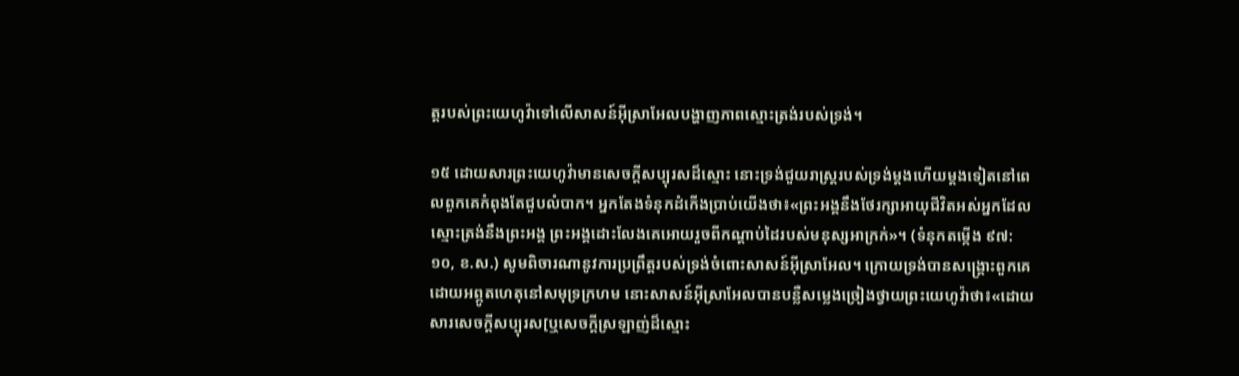ត្ដរបស់ព្រះយេហូវ៉ាទៅលើសាសន៍អ៊ីស្រាអែលបង្ហាញភាពស្មោះត្រង់របស់ទ្រង់។

១៥ ដោយសារព្រះយេហូវ៉ាមានសេចក្ដីសប្បុរសដ៏ស្មោះ នោះទ្រង់ជួយរាស្ដ្ររបស់ទ្រង់ម្ដងហើយម្ដងទៀតនៅពេលពួកគេកំពុងតែជួបលំបាក។ អ្នកតែងទំនុកដំកើងប្រាប់យើងថា៖«ព្រះអង្គនឹងថែរក្សាអាយុជីវិតអស់អ្នកដែលស្មោះត្រង់នឹងព្រះអង្គ ព្រះអង្គដោះលែងគេអោយរួចពីកណ្ដាប់ដៃរបស់មនុស្សអាក្រក់»។ (ទំនុកតម្កើង ៩៧:១០, ខ.ស.) សូមពិចារណានូវការប្រព្រឹត្ដរបស់ទ្រង់ចំពោះសាសន៍អ៊ីស្រាអែល។ ក្រោយទ្រង់បានសង្គ្រោះពួកគេដោយអព្ភូតហេតុនៅសមុទ្រក្រហម នោះសាសន៍អ៊ីស្រាអែលបានបន្លឺសម្លេងច្រៀងថ្វាយព្រះយេហូវ៉ាថា៖«ដោយសារសេចក្ដីសប្បុរស[ឬសេចក្ដីស្រឡាញ់ដ៏ស្មោះ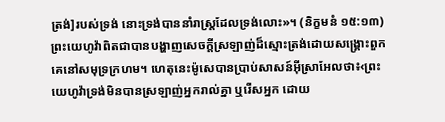ត្រង់]របស់ទ្រង់ នោះទ្រង់បាននាំរាស្ដ្រដែលទ្រង់លោះ»។ (និក្ខមនំ ១៥:១៣) ព្រះយេហូវ៉ាពិតជាបានបង្ហាញសេចក្ដីស្រឡាញ់ដ៏ស្មោះត្រង់ដោយសង្គ្រោះពួកគេនៅសមុទ្រក្រហម។ ហេតុនេះម៉ូសេបានប្រាប់សាសន៍អ៊ីស្រាអែលថា៖‹ព្រះយេហូវ៉ាទ្រង់មិនបានស្រឡាញ់អ្នករាល់គ្នា ឬរើសអ្នក ដោយ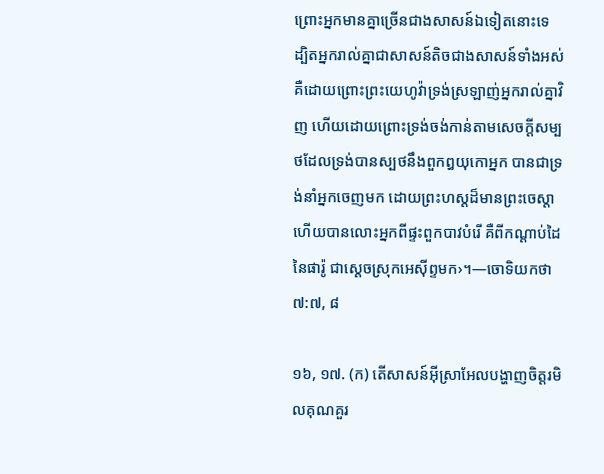ព្រោះអ្នកមានគ្នាច្រើនជាងសាសន៍ឯទៀតនោះទេ ដ្បិតអ្នករាល់គ្នាជាសាសន៍តិចជាងសាសន៍ទាំងអស់ គឺដោយព្រោះព្រះយេហូវ៉ាទ្រង់ស្រឡាញ់អ្នករាល់គ្នាវិញ ហើយដោយព្រោះទ្រង់ចង់កាន់តាមសេចក្ដីសម្បថដែលទ្រង់បានស្បថនឹងពួកឰយុកោអ្នក បានជាទ្រង់នាំអ្នកចេញមក ដោយព្រះហស្ដដ៏មានព្រះចេស្តា ហើយបានលោះអ្នកពីផ្ទះពួកបាវបំរើ គឺពីកណ្ដាប់ដៃនៃផារ៉ូ ជាស្ដេចស្រុកអេស៊ីព្ទមក›។—ចោទិយកថា ៧:៧, ៨

១៦, ១៧. (ក) តើសាសន៍អ៊ីស្រាអែលបង្ហាញចិត្ដរមិលគុណគួរ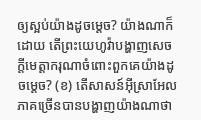ឲ្យស្អប់យ៉ាងដូចម្ដេច? យ៉ាងណាក៏ដោយ តើព្រះយេហូវ៉ាបង្ហាញសេចក្ដីមេត្ដាករុណាចំពោះពួកគេយ៉ាងដូចម្ដេច? (ខ) តើសាសន៍អ៊ីស្រាអែលភាគច្រើនបានបង្ហាញយ៉ាងណាថា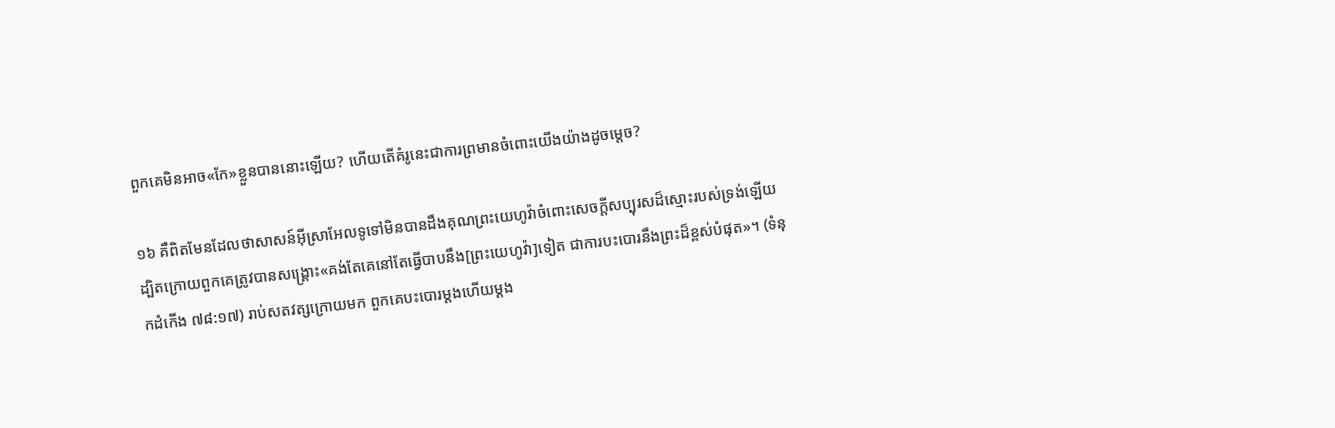ពួកគេមិនអាច«កែ»ខ្លួនបាននោះឡើយ? ហើយតើគំរូនេះជាការព្រមានចំពោះយើងយ៉ាងដូចម្ដេច?

១៦ គឺពិតមែនដែលថាសាសន៍អ៊ីស្រាអែលទូទៅមិនបានដឹងគុណព្រះយេហូវ៉ាចំពោះសេចក្ដីសប្បុរសដ៏ស្មោះរបស់ទ្រង់ឡើយ ដ្បិតក្រោយពួកគេត្រូវបានសង្គ្រោះ«គង់តែគេនៅតែធ្វើបាបនឹង[ព្រះយេហូវ៉ា]ទៀត ជាការបះបោរនឹងព្រះដ៏ខ្ពស់បំផុត»។ (ទំនុកដំកើង ៧៨:១៧) រាប់សតវត្សក្រោយមក ពួកគេបះបោរម្ដងហើយម្ដង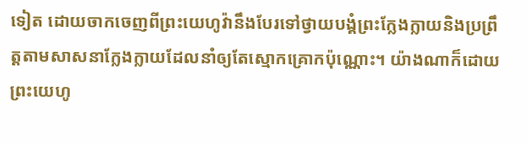ទៀត ដោយចាកចេញពីព្រះយេហូវ៉ានឹងបែរទៅថ្វាយបង្គំព្រះក្លែងក្លាយនិងប្រព្រឹត្ដតាមសាសនាក្លែងក្លាយដែលនាំឲ្យតែស្មោកគ្រោកប៉ុណ្ណោះ។ យ៉ាងណាក៏ដោយ ព្រះយេហូ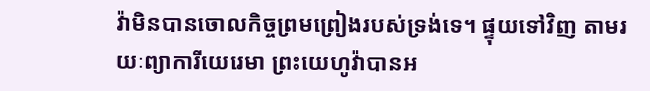វ៉ាមិនបានចោលកិច្ចព្រមព្រៀងរបស់ទ្រង់ទេ។ ផ្ទុយទៅវិញ តាមរយៈព្យាការីយេរេមា ព្រះយេហូវ៉ាបានអ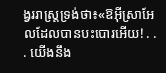ង្វររាស្ដ្រទ្រង់ថា៖«ឱអ៊ីស្រាអែលដែលបានបះបោរអើយ! . . . យើងនឹង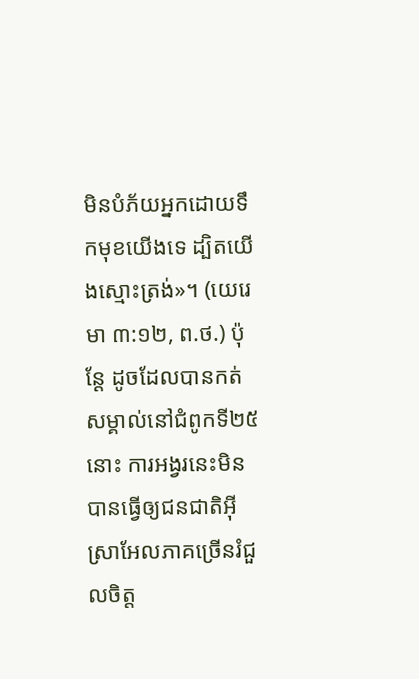មិនបំភ័យអ្នកដោយទឹកមុខយើងទេ ដ្បិតយើងស្មោះត្រង់»។ (យេរេមា ៣:១២, ព.ថ.) ប៉ុន្ដែ ដូចដែលបានកត់សម្គាល់នៅជំពូកទី២៥នោះ ការអង្វរនេះមិនបានធ្វើឲ្យជនជាតិអ៊ីស្រាអែលភាគច្រើនរំជួលចិត្ដ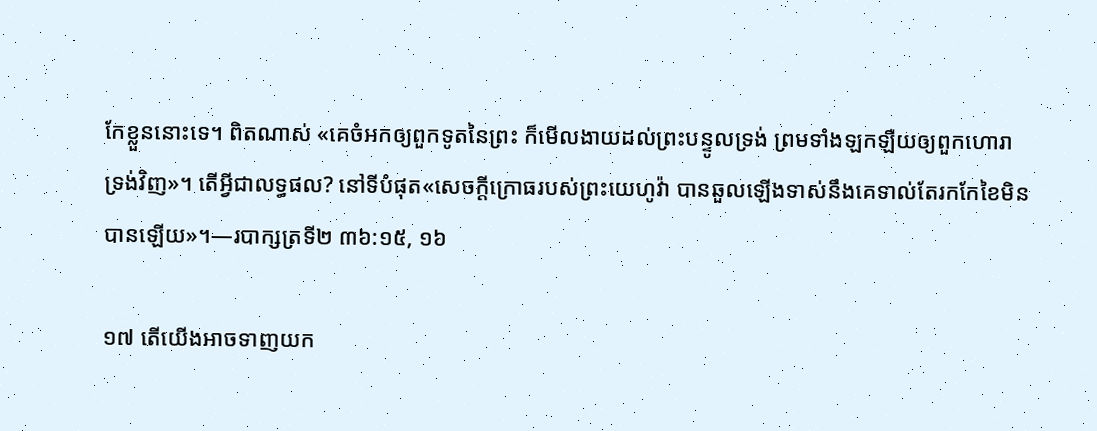កែខ្លួននោះទេ។ ពិតណាស់ «គេចំអកឲ្យពួកទូតនៃព្រះ ក៏មើលងាយដល់ព្រះបន្ទូលទ្រង់ ព្រមទាំងឡកឡឺយឲ្យពួកហោរាទ្រង់វិញ»។ តើអ្វីជាលទ្ធផល? នៅទីបំផុត«សេចក្ដីក្រោធរបស់ព្រះយេហូវ៉ា បានឆួលឡើងទាស់នឹងគេទាល់តែរកកែខៃមិនបានឡើយ»។—របាក្សត្រទី២ ៣៦:១៥, ១៦

១៧ តើយើងអាចទាញយក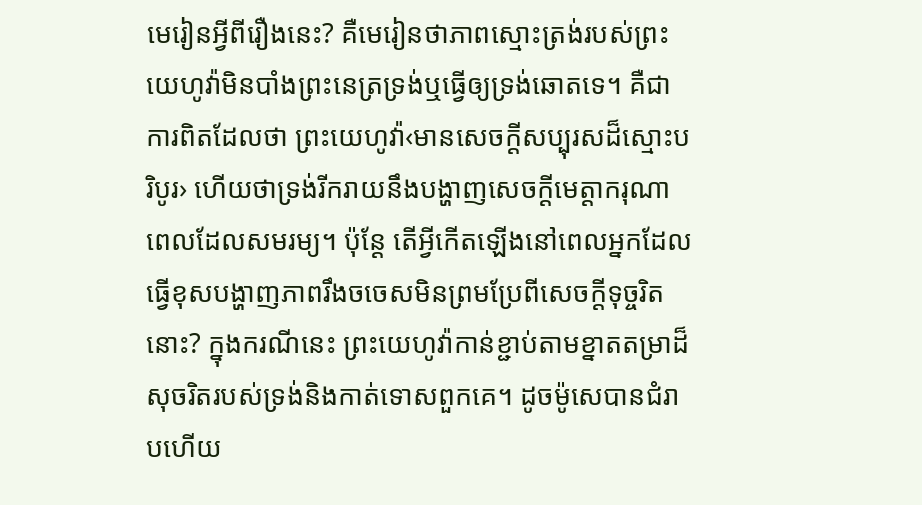មេរៀនអ្វីពីរឿងនេះ? គឺមេរៀនថាភាពស្មោះត្រង់របស់ព្រះយេហូវ៉ាមិនបាំងព្រះនេត្រទ្រង់ឬធ្វើឲ្យទ្រង់ឆោតទេ។ គឺជាការពិតដែលថា ព្រះយេហូវ៉ា‹មានសេចក្ដីសប្បុរសដ៏ស្មោះបរិបូរ› ហើយថាទ្រង់រីករាយនឹងបង្ហាញសេចក្ដីមេត្ដាករុណាពេលដែលសមរម្យ។ ប៉ុន្ដែ តើអ្វីកើតឡើងនៅពេលអ្នកដែលធ្វើខុសបង្ហាញភាពរឹងចចេសមិនព្រមប្រែពីសេចក្ដីទុច្ចរិតនោះ? ក្នុងករណីនេះ ព្រះយេហូវ៉ាកាន់ខ្ជាប់តាមខ្នាតតម្រាដ៏សុចរិតរបស់ទ្រង់និងកាត់ទោសពួកគេ។ ដូចម៉ូសេបានជំរាបហើយ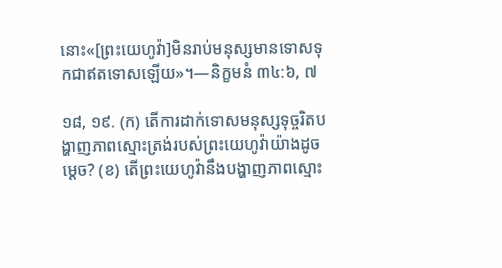នោះ«[ព្រះយេហូវ៉ា]មិនរាប់មនុស្សមានទោសទុកជាឥតទោសឡើយ»។—និក្ខមនំ ៣៤:៦, ៧

១៨, ១៩. (ក) តើការដាក់ទោសមនុស្សទុច្ចរិតបង្ហាញភាពស្មោះត្រង់របស់ព្រះយេហូវ៉ាយ៉ាងដូចម្ដេច? (ខ) តើព្រះយេហូវ៉ានឹងបង្ហាញភាពស្មោះ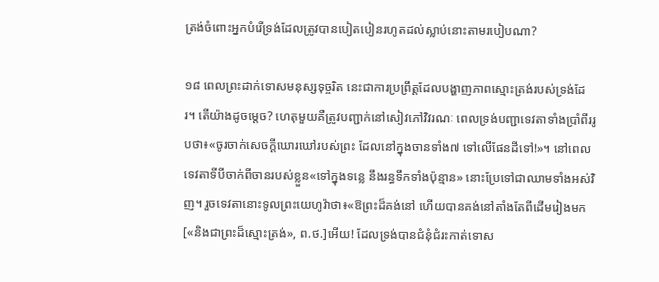ត្រង់ចំពោះអ្នកបំរើទ្រង់ដែលត្រូវបានបៀតបៀនរហូតដល់ស្លាប់នោះតាមរបៀបណា?

១៨ ពេលព្រះដាក់ទោសមនុស្សទុច្ចរិត នេះជាការប្រព្រឹត្ដដែលបង្ហាញភាពស្មោះត្រង់របស់ទ្រង់ដែរ។ តើយ៉ាងដូចម្ដេច? ហេតុមួយគឺត្រូវបញ្ជាក់នៅសៀវភៅវិវរណៈ ពេលទ្រង់បញ្ជាទេវតាទាំងប្រាំពីររូបថា៖«ចូរចាក់សេចក្ដីឃោរឃៅរបស់ព្រះ ដែលនៅក្នុងចានទាំង៧ ទៅលើផែនដីទៅ!»។ នៅពេលទេវតាទីបីចាក់ពីចានរបស់ខ្លួន«ទៅក្នុងទន្លេ នឹងរន្ធទឹកទាំងប៉ុន្មាន» នោះប្រែទៅជាឈាមទាំងអស់វិញ។ រួចទេវតានោះទូលព្រះយេហូវ៉ាថា៖«ឱព្រះដ៏គង់នៅ ហើយបានគង់នៅតាំងតែពីដើមរៀងមក[«និងជាព្រះដ៏ស្មោះត្រង់», ព.ថ.]អើយ! ដែលទ្រង់បានជំនុំជំរះកាត់ទោស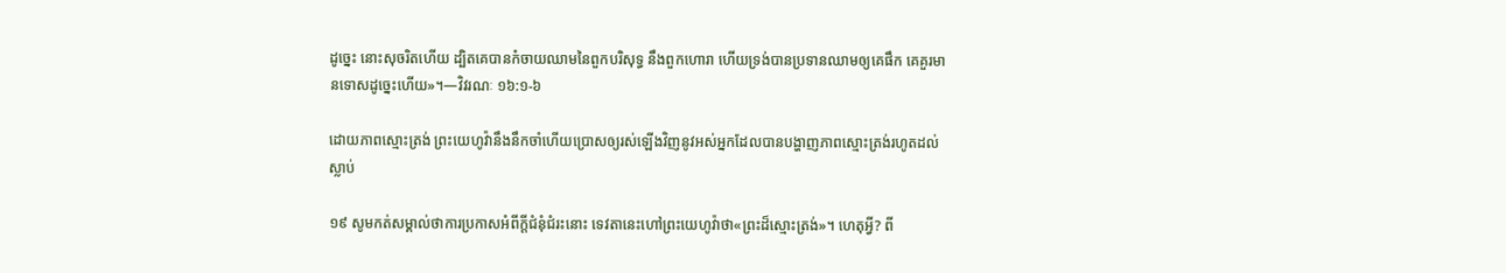ដូច្នេះ នោះសុចរិតហើយ ដ្បិតគេបានកំចាយឈាមនៃពួកបរិសុទ្ធ នឹងពួកហោរា ហើយទ្រង់បានប្រទានឈាមឲ្យគេផឹក គេគួរមានទោសដូច្នេះហើយ»។—វិវរណៈ ១៦:១-៦

ដោយភាពស្មោះត្រង់ ព្រះយេហូវ៉ានឹងនឹកចាំហើយប្រោសឲ្យរស់ឡើងវិញនូវអស់អ្នកដែលបានបង្ហាញភាពស្មោះត្រង់រហូតដល់ស្លាប់

១៩ សូមកត់សម្គាល់ថាការប្រកាសអំពីក្ដីជំនុំជំរះនោះ ទេវតានេះហៅព្រះយេហូវ៉ាថា«ព្រះដ៏ស្មោះត្រង់»។ ហេតុអ្វី? ពី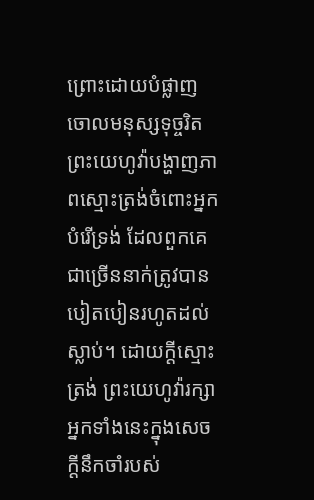ព្រោះដោយបំផ្លាញចោលមនុស្សទុច្ចរិត ព្រះយេហូវ៉ាបង្ហាញភាពស្មោះត្រង់ចំពោះអ្នកបំរើទ្រង់ ដែលពួកគេជាច្រើននាក់ត្រូវបានបៀតបៀនរហូតដល់ស្លាប់។ ដោយក្ដីស្មោះត្រង់ ព្រះយេហូវ៉ារក្សាអ្នកទាំងនេះក្នុងសេចក្ដីនឹកចាំរបស់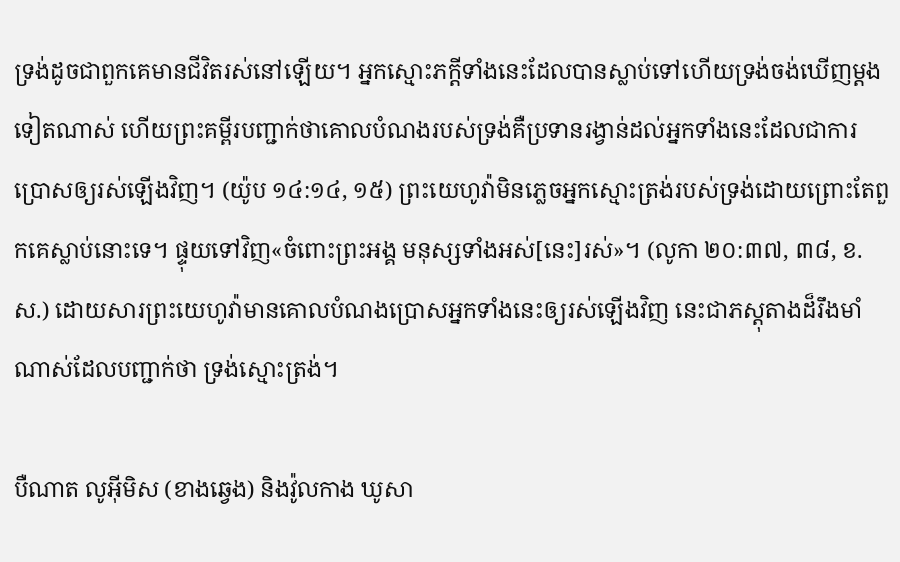ទ្រង់ដូចជាពួកគេមានជីវិតរស់នៅឡើយ។ អ្នកស្មោះភក្ដីទាំងនេះដែលបានស្លាប់ទៅហើយទ្រង់ចង់ឃើញម្ដងទៀតណាស់ ហើយព្រះគម្ពីរបញ្ជាក់ថាគោលបំណងរបស់ទ្រង់គឺប្រទានរង្វាន់ដល់អ្នកទាំងនេះដែលជាការប្រោសឲ្យរស់ឡើងវិញ។ (យ៉ូប ១៤:១៤, ១៥) ព្រះយេហូវ៉ាមិនភ្លេចអ្នកស្មោះត្រង់របស់ទ្រង់ដោយព្រោះតែពួកគេស្លាប់នោះទេ។ ផ្ទុយទៅវិញ«ចំពោះព្រះអង្គ មនុស្សទាំងអស់[នេះ]រស់»។ (លូកា ២០:៣៧, ៣៨, ខ.ស.) ដោយសារព្រះយេហូវ៉ាមានគោលបំណងប្រោសអ្នកទាំងនេះឲ្យរស់ឡើងវិញ នេះជាភស្ដុតាងដ៏រឹងមាំណាស់ដែលបញ្ជាក់ថា ទ្រង់ស្មោះត្រង់។

បឺណាត លូអ៊ីមិស (ខាងឆ្វេង) និងវ៉ូលកាង ឃូសា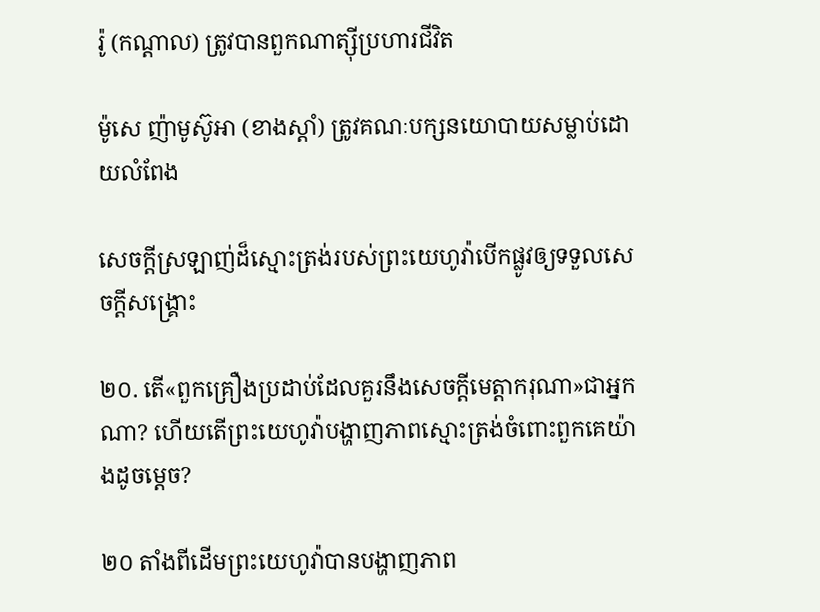រ៉ូ (កណ្ដាល) ត្រូវបានពួកណាត្ស៊ីប្រហារជីវិត

ម៉ូសេ ញ៉ាមូស៊ូអា (ខាងស្ដាំ) ត្រូវគណៈបក្សនយោបាយសម្លាប់ដោយលំពែង

សេចក្ដីស្រឡាញ់ដ៏ស្មោះត្រង់របស់ព្រះយេហូវ៉ាបើកផ្លូវឲ្យទទួលសេចក្ដីសង្គ្រោះ

២០. តើ«ពួកគ្រឿងប្រដាប់ដែលគួរនឹងសេចក្ដីមេត្ដាករុណា»ជាអ្នកណា? ហើយតើព្រះយេហូវ៉ាបង្ហាញភាពស្មោះត្រង់ចំពោះពួកគេយ៉ាងដូចម្ដេច?

២០ តាំងពីដើមព្រះយេហូវ៉ាបានបង្ហាញភាព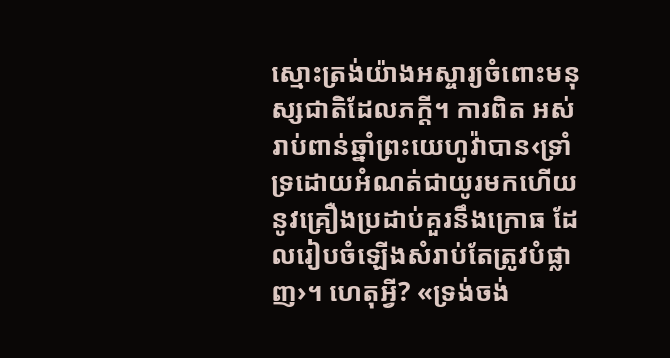ស្មោះត្រង់យ៉ាងអស្ចារ្យចំពោះមនុស្សជាតិដែលភក្ដី។ ការពិត អស់រាប់ពាន់ឆ្នាំព្រះយេហូវ៉ាបាន‹ទ្រាំទ្រដោយអំណត់ជាយូរមកហើយនូវគ្រឿងប្រដាប់គួរនឹងក្រោធ ដែលរៀបចំឡើងសំរាប់តែត្រូវបំផ្លាញ›។ ហេតុអ្វី? «ទ្រង់ចង់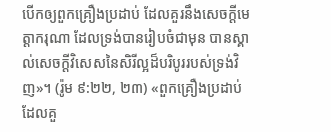បើកឲ្យពួកគ្រឿងប្រដាប់ ដែលគួរនឹងសេចក្ដីមេត្ដាករុណា ដែលទ្រង់បានរៀបចំជាមុន បានស្គាល់សេចក្ដីវិសេសនៃសិរីល្អដ៏បរិបូររបស់ទ្រង់វិញ»។ (រ៉ូម ៩:២២, ២៣) «ពួកគ្រឿងប្រដាប់ ដែលគួ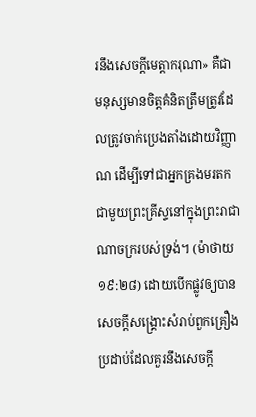រនឹងសេចក្ដីមេត្ដាករុណា» គឺជាមនុស្សមានចិត្ដគំនិតត្រឹមត្រូវដែលត្រូវចាក់ប្រេងតាំងដោយវិញ្ញាណ ដើម្បីទៅជាអ្នកគ្រងមរតកជាមួយព្រះគ្រីស្ទនៅក្នុងព្រះរាជាណាចក្ររបស់ទ្រង់។ (ម៉ាថាយ ១៩:២៨) ដោយបើកផ្លូវឲ្យបានសេចក្ដីសង្គ្រោះសំរាប់ពួកគ្រឿងប្រដាប់ដែលគួរនឹងសេចក្ដី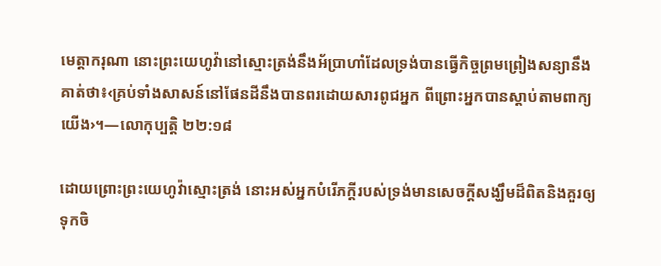មេត្ដាករុណា នោះព្រះយេហូវ៉ានៅស្មោះត្រង់នឹងអ័ប្រាហាំដែលទ្រង់បានធ្វើកិច្ចព្រមព្រៀងសន្យានឹងគាត់ថា៖‹គ្រប់ទាំងសាសន៍នៅផែនដីនឹងបានពរដោយសារពូជអ្នក ពីព្រោះអ្នកបានស្តាប់តាមពាក្យយើង›។—លោកុប្បត្ដិ ២២:១៨

ដោយព្រោះព្រះយេហូវ៉ាស្មោះត្រង់ នោះអស់អ្នកបំរើភក្ដីរបស់ទ្រង់មានសេចក្ដីសង្ឃឹមដ៏ពិតនិងគួរឲ្យទុកចិ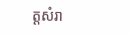ត្ដសំរា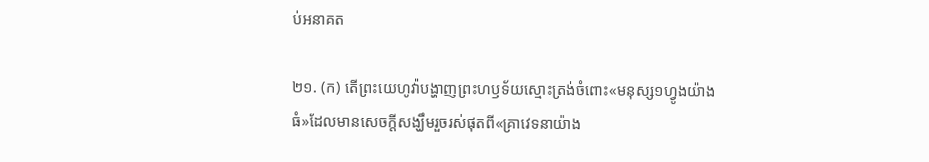ប់អនាគត

២១. (ក) តើព្រះយេហូវ៉ាបង្ហាញព្រះហឫទ័យស្មោះត្រង់ចំពោះ«មនុស្ស១ហ្វូងយ៉ាងធំ»ដែលមានសេចក្ដីសង្ឃឹមរួចរស់ផុតពី«គ្រាវេទនាយ៉ាង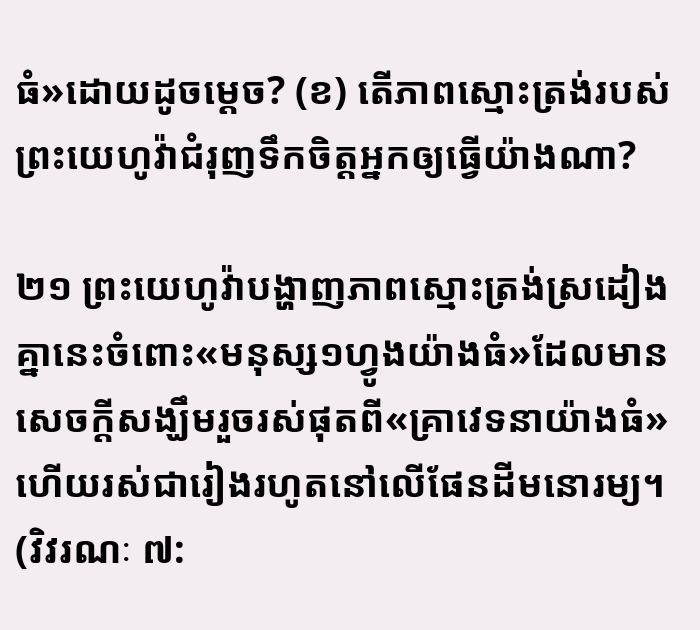ធំ»ដោយដូចម្ដេច? (ខ) តើភាពស្មោះត្រង់របស់ព្រះយេហូវ៉ាជំរុញទឹកចិត្ដអ្នកឲ្យធ្វើយ៉ាងណា?

២១ ព្រះយេហូវ៉ាបង្ហាញភាពស្មោះត្រង់ស្រដៀងគ្នានេះចំពោះ«មនុស្ស១ហ្វូងយ៉ាងធំ»ដែលមានសេចក្ដីសង្ឃឹមរួចរស់ផុតពី«គ្រាវេទនាយ៉ាងធំ»ហើយរស់ជារៀងរហូតនៅលើផែនដីមនោរម្យ។ (វិវរណៈ ៧: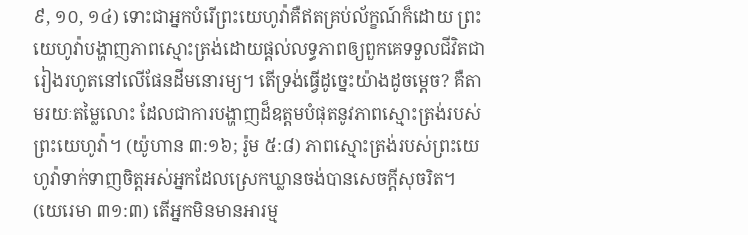៩, ១០, ១៤) ទោះជាអ្នកបំរើព្រះយេហូវ៉ាគឺឥតគ្រប់ល័ក្ខណ៍ក៏ដោយ ព្រះយេហូវ៉ាបង្ហាញភាពស្មោះត្រង់ដោយផ្ដល់លទ្ធភាពឲ្យពួកគេទទួលជីវិតជារៀងរហូតនៅលើផែនដីមនោរម្យ។ តើទ្រង់ធ្វើដូច្នេះយ៉ាងដូចម្ដេច? គឺតាមរយៈតម្លៃលោះ ដែលជាការបង្ហាញដ៏ឧត្ដមបំផុតនូវភាពស្មោះត្រង់របស់ព្រះយេហូវ៉ា។ (យ៉ូហាន ៣:១៦; រ៉ូម ៥:៨) ភាពស្មោះត្រង់របស់ព្រះយេហូវ៉ាទាក់ទាញចិត្ដអស់អ្នកដែលស្រេកឃ្លានចង់បានសេចក្ដីសុចរិត។ (យេរេមា ៣១:៣) តើអ្នកមិនមានអារម្ម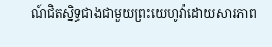ណ៍ជិតស្និទ្ធជាងជាមួយព្រះយេហូវ៉ាដោយសារភាព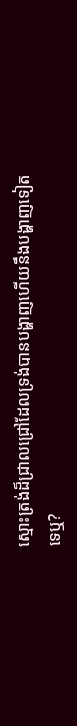ស្មោះត្រង់ដ៏ជ្រាលជ្រៅដែលទ្រង់បានបង្ហាញហើយនឹងបង្ហាញទៀតទេឬ?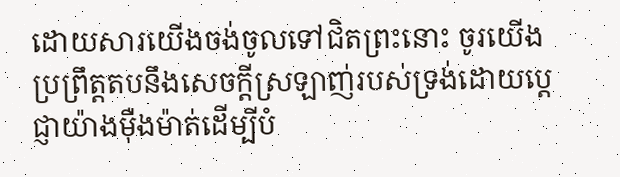ដោយសារយើងចង់ចូលទៅជិតព្រះនោះ ចូរយើងប្រព្រឹត្ដតបនឹងសេចក្ដីស្រឡាញ់របស់ទ្រង់ដោយប្ដេជ្ញាយ៉ាងម៉ឺងម៉ាត់ដើម្បីបំ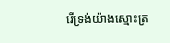រើទ្រង់យ៉ាងស្មោះត្រ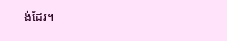ង់ដែរ។